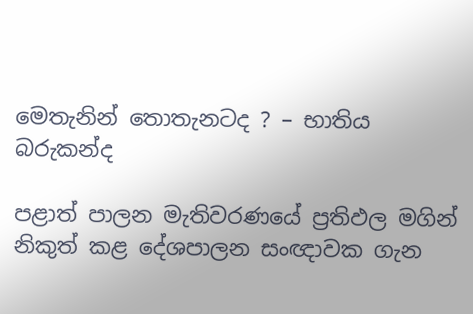මෙතැනින් තොතැනටද ? – භාතිය බරුකන්ද

පළාත් පාලන මැතිවරණයේ ප්‍රතිඵල මගින් නිකුත් කළ දේශපාලන සංඥාවක ගැන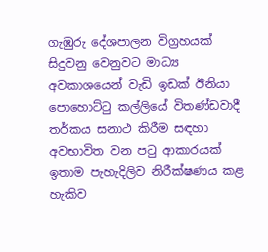ගැඹුරු දේශපාලන විග්‍රහයක් සිදුවනු වෙනුවට මාධ්‍ය අවකාශයෙන් වැඩි ඉඩක් ඊනියා පොහොට්ටු කල්ලියේ විතණ්ඩවාදී තර්කය සනාථ කිරීම සඳහා අවභාවිත වන පටු ආකාරයක් ඉතාම පැහැදිලිව නිරීක්ෂණය කළ හැකිව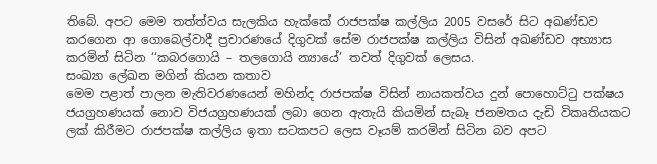තිබේ. අපට මෙම තත්ත්වය සැලකිය හැක්කේ රාජපක්ෂ කල්ලිය 2005 වසරේ සිට අඛණ්ඩව කරගෙන ආ ගොබෙල්වාදී ප්‍රචාරණයේ දිගුවක් සේම රාජපක්ෂ කල්ලිය විසින් අඛණ්ඩව අභ්‍යාස කරමින් සිටින ‘‘කබරගොයි – තලගොයි න්‍යායේ’ තවත් දිගුවක් ලෙසය.
සංඛ්‍යා ලේඛන මගින් කියන කතාව
මෙම පළාත් පාලන මැතිවරණයෙන් මහින්ද රාජපක්ෂ විසින් නායකත්වය දුන් පොහොට්ටු පක්ෂය ජයග්‍රහණයක් නොව විජයග්‍රහණයක් ලබා ගෙන ඇතැයි කියමින් සැබෑ ජනමතය දැඩි විකෘතියකට ලක් කිරීමට රාජපක්ෂ කල්ලිය ඉතා සටකපට ලෙස වෑයම් කරමින් සිටින බව අපට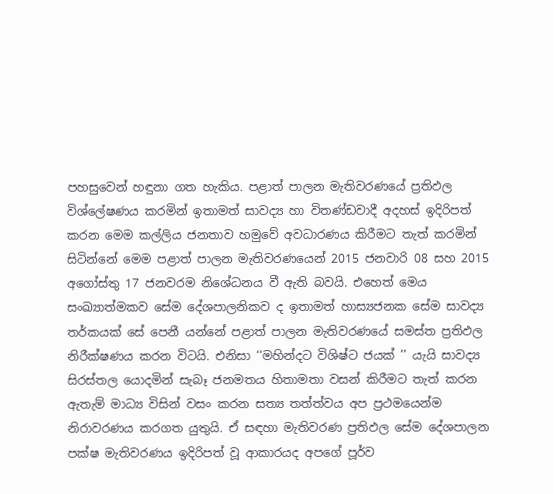පහසුවෙන් හඳුනා ගත හැකිය. පළාත් පාලන මැතිවරණයේ ප්‍රතිඵල විශ්ලේෂණය කරමින් ඉතාමත් සාවද්‍ය හා විතණ්ඩවාදී අදහස් ඉදිරිපත් කරන මෙම කල්ලිය ජනතාව හමුවේ අවධාරණය කිරීමට තැත් කරමින් සිටින්නේ මෙම පළාත් පාලන මැතිවරණයෙන් 2015 ජනවාරි 08 සහ 2015 අගෝස්තු 17 ජනවරම නිශේධනය වී ඇති බවයි. එහෙත් මෙය සංඛ්‍යාත්මකව සේම දේශපාලනිකව ද ඉතාමත් හාස්‍යජනක සේම සාවද්‍ය තර්කයක් සේ පෙනී යන්නේ පළාත් පාලන මැතිවරණයේ සමස්ත ප්‍රතිඵල නිරීක්ෂණය කරන විටයි. එනිසා ‘‘මහින්දට විශිෂ්ට ජයක් ’’ යැයි සාවද්‍ය සිරස්තල යොදමින් සැබෑ ජනමතය හිතාමතා වසන් කිරීමට තැත් කරන ඇතැම් මාධ්‍ය විසින් වසං කරන සත්‍ය තත්ත්වය අප ප්‍රථමයෙන්ම නිරාවරණය කරගත යුතුයි. ඒ සඳහා මැතිවරණ ප්‍රතිඵල සේම දේශපාලන පක්ෂ මැතිවරණය ඉදිරිපත් වූ ආකාරයද අපගේ පූර්ව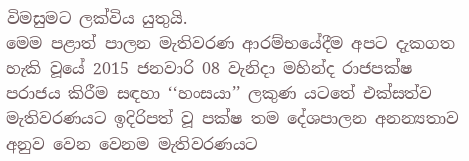විමසුමට ලක්විය යුතුයි.
මෙම පළාත් පාලන මැතිවරණ ආරම්භයේදීම අපට දැකගත හැකි වූයේ 2015 ජනවාරි 08 වැනිදා මහින්ද රාජපක්ෂ පරාජය කිරීම සඳහා ‘‘හංසයා’’ ලකුණ යටතේ එක්සත්ව මැතිවරණයට ඉදිරිපත් වූ පක්ෂ තම දේශපාලන අනන්‍යතාව අනුව වෙන වෙනම මැතිවරණයට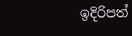ඉදිරිපත්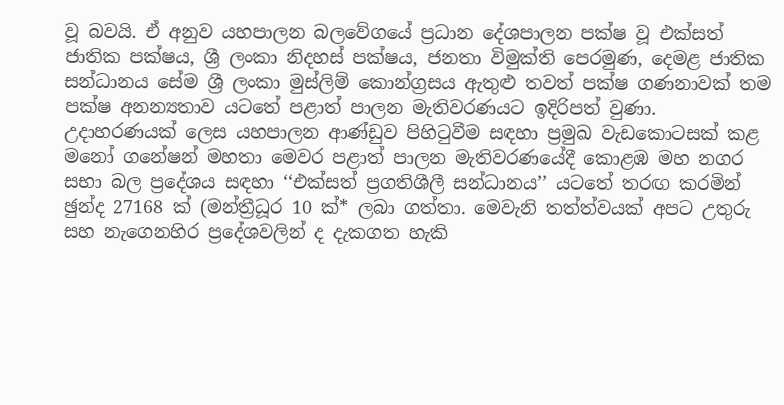වූ බවයි. ඒ අනුව යහපාලන බලවේගයේ ප්‍රධාන දේශපාලන පක්ෂ වූ එක්සත් ජාතික පක්ෂය, ශ්‍රී ලංකා නිදහස් පක්ෂය, ජනතා විමුක්ති පෙරමුණ, දෙමළ ජාතික සන්ධානය සේම ශ්‍රී ලංකා මුස්ලිම් කොන්ග්‍රසය ඇතුළු තවත් පක්ෂ ගණනාවක් තම පක්ෂ අනන්‍යතාව යටතේ පළාත් පාලන මැතිවරණයට ඉදිරිපත් වුණා. උදාහරණයක් ලෙස යහපාලන ආණ්ඩුව පිහිටුවීම සඳහා ප්‍රමුඛ වැඩකොටසක් කළ මනෝ ගනේෂන් මහතා මෙවර පළාත් පාලන මැතිවරණයේදී කොළඹ මහ නගර සභා බල ප්‍රදේශය සඳහා ‘‘එක්සත් ප්‍රගතිශීලී සන්ධානය’’ යටතේ තරඟ කරමින් ඡුන්ද 27168 ක් (මන්ත්‍රීධූර 10 ක්* ලබා ගත්තා. මෙවැනි තත්ත්වයක් අපට උතුරු සහ නැගෙනහිර ප්‍රදේශවලින් ද දැකගත හැකි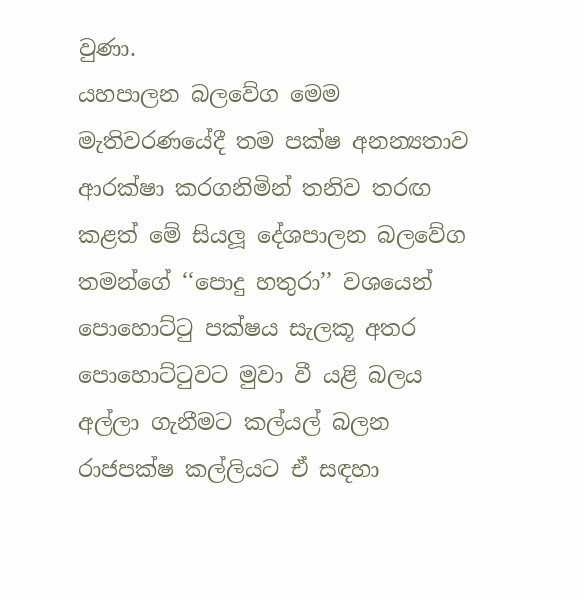වුණා.
යහපාලන බලවේග මෙම මැතිවරණයේදී තම පක්ෂ අනන්‍යතාව ආරක්ෂා කරගනිමින් තනිව තරඟ කළත් මේ සියලූ දේශපාලන බලවේග තමන්ගේ ‘‘පොදු හතුරා’’ වශයෙන් පොහොට්ටු පක්ෂය සැලකූ අතර පොහොට්ටුවට මුවා වී යළි බලය අල්ලා ගැනීමට කල්යල් බලන රාජපක්ෂ කල්ලියට ඒ සඳහා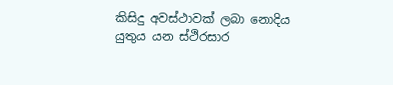කිසිදු අවස්ථාවක් ලබා නොදිය යුතුය යන ස්ථිරසාර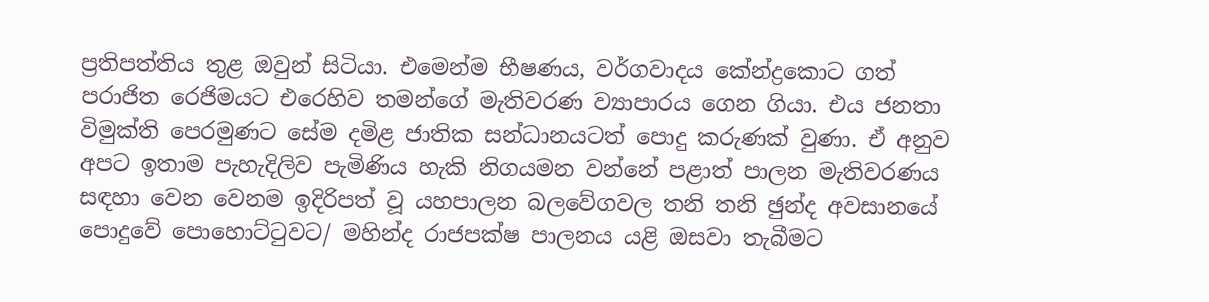ප්‍රතිපත්තිය තුළ ඔවුන් සිටියා. එමෙන්ම භීෂණය, වර්ගවාදය කේන්ද්‍රකොට ගත් පරාජිත රෙජිමයට එරෙහිව තමන්ගේ මැතිවරණ ව්‍යාපාරය ගෙන ගියා. එය ජනතා විමුක්ති පෙරමුණට සේම දමිළ ජාතික සන්ධානයටත් පොදු කරුණක් වුණා. ඒ අනුව අපට ඉතාම පැහැදිලිව පැමිණිය හැකි නිගයමන වන්නේ පළාත් පාලන මැතිවරණය සඳහා වෙන වෙනම ඉදිරිපත් වූ යහපාලන බලවේගවල තනි තනි ඡුන්ද අවසානයේ පොදුවේ පොහොට්ටුවට/ මහින්ද රාජපක්ෂ පාලනය යළි ඔසවා තැබීමට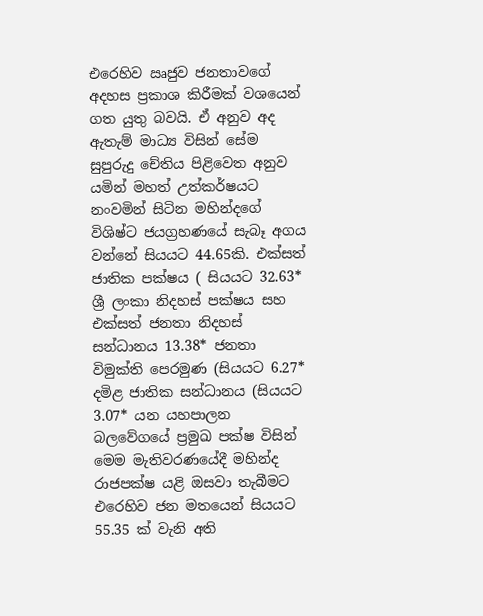එරෙහිව ඍජුව ජනතාවගේ අදහස ප්‍රකාශ කිරීමක් වශයෙන් ගත යුතු බවයි. ඒ අනුව අද ඇතැම් මාධ්‍ය විසින් සේම සුපුරුදු චේතිය පිළිවෙත අනුව යමින් මහත් උත්කර්ෂයට නංවමින් සිටින මහින්දගේ විශිෂ්ට ජයග්‍රහණයේ සැබෑ අගය වන්නේ සියයට 44.65කි. එක්සත් ජාතික පක්ෂය ( සියයට 32.63* ශ්‍රී ලංකා නිදහස් පක්ෂය සහ එක්සත් ජනතා නිදහස් සන්ධානය 13.38* ජනතා විමුක්ති පෙරමුණ (සියයට 6.27* දමිළ ජාතික සන්ධානය (සියයට 3.07* යන යහපාලන බලවේගයේ ප්‍රමුඛ පක්ෂ විසින් මෙම මැතිවරණයේදී මහින්ද රාජපක්ෂ යළි ඔසවා තැබීමට එරෙහිව ජන මතයෙන් සියයට 55.35 ක් වැනි අති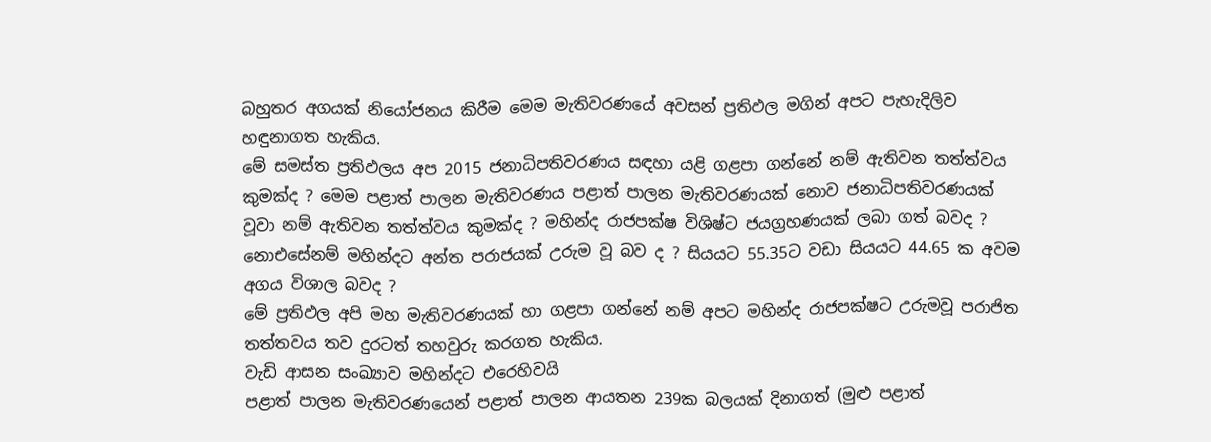බහුතර අගයක් නියෝජනය කිරීම මෙම මැතිවරණයේ අවසන් ප්‍රතිඵල මගින් අපට පැහැදිලිව හඳුනාගත හැකිය.
මේ සමස්ත ප්‍රතිඵලය අප 2015 ජනාධිපතිවරණය සඳහා යළි ගළපා ගන්නේ නම් ඇතිවන තත්ත්වය කුමක්ද ? මෙම පළාත් පාලන මැතිවරණය පළාත් පාලන මැතිවරණයක් නොව ජනාධිපතිවරණයක් වූවා නම් ඇතිවන තත්ත්වය කුමක්ද ? මහින්ද රාජපක්ෂ විශිෂ්ට ජයග්‍රහණයක් ලබා ගත් බවද ? නොඑසේනම් මහින්දට අන්ත පරාජයක් උරුම වූ බව ද ? සියයට 55.35ට වඩා සියයට 44.65 ක අවම අගය විශාල බවද ?
මේ ප්‍රතිඵල අපි මහ මැතිවරණයක් හා ගළපා ගන්නේ නම් අපට මහින්ද රාජපක්ෂට උරුමවූ පරාජිත තත්තවය තව දුරටත් තහවුරු කරගත හැකිය.
වැඩි ආසන සංඛ්‍යාව මහින්දට එරෙහිවයි
පළාත් පාලන මැතිවරණයෙන් පළාත් පාලන ආයතන 239ක බලයක් දිනාගත් (මුළු පළාත්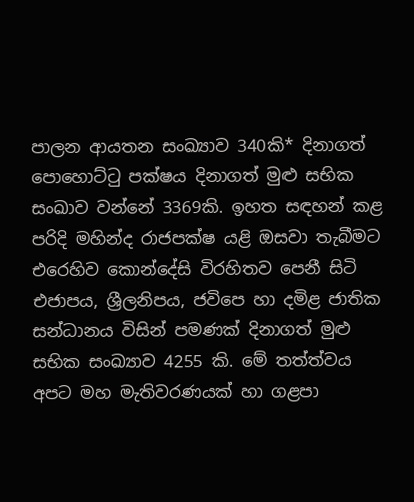පාලන ආයතන සංඛ්‍යාව 340කි* දිනාගත් පොහොට්ටු පක්ෂය දිනාගත් මුළු සභික සංඛාව වන්නේ 3369කි. ඉහත සඳහන් කළ පරිදි මහින්ද රාජපක්ෂ යළි ඔසවා තැබීමට එරෙහිව කොන්දේසි විරහිතව පෙනී සිටි එජාපය, ශ්‍රීලනිපය, ජවිපෙ හා දමිළ ජාතික සන්ධානය විසින් පමණක් දිනාගත් මුළු සභික සංඛ්‍යාව 4255 කි. මේ තත්ත්වය අපට මහ මැතිවරණයක් හා ගළපා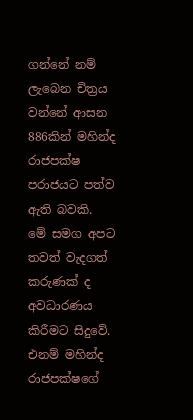ගන්නේ නම් ලැබෙන චිත්‍රය වන්නේ ආසන 886කින් මහින්ද රාජපක්ෂ පරාජයට පත්ව ඇති බවකි.
මේ සමග අපට තවත් වැදගත් කරුණක් ද අවධාරණය කිරීමට සිදුවේ. එනම් මහින්ද රාජපක්ෂගේ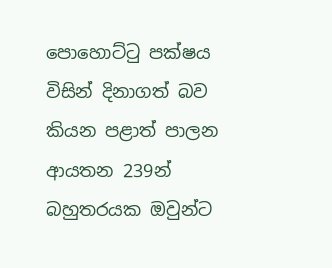පොහොට්ටු පක්ෂය විසින් දිනාගත් බව කියන පළාත් පාලන ආයතන 239න් බහුතරයක ඔවුන්ට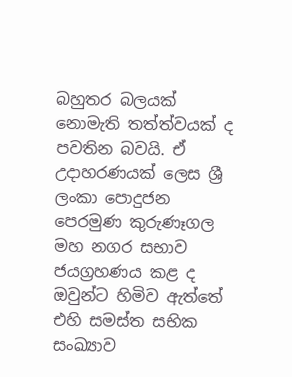බහුතර බලයක් නොමැති තත්ත්වයක් ද පවතින බවයි. ඒ උදාහරණයක් ලෙස ශ්‍රී ලංකා පොදුජන පෙරමුණ කුරුණෑගල මහ නගර සභාව ජයග්‍රහණය කළ ද ඔවුන්ට හිමිව ඇත්තේ එහි සමස්ත සභික සංඛ්‍යාව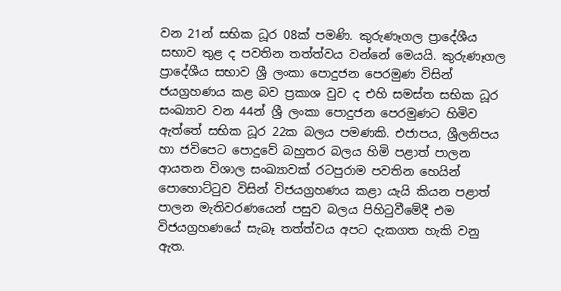වන 21න් සභික ධූර 08ක් පමණි. කුරුණෑගල ප්‍රාදේශීය සභාව තුළ ද පවතින තත්ත්වය වන්නේ මෙයයි. කුරුණෑගල ප්‍රාදේශීය සභාව ශ්‍රී ලංකා පොදුජන පෙරමුණ විසින් ජයග්‍රහණය කළ බව ප්‍රකාශ වුව ද එහි සමස්ත සභික ධූර සංඛ්‍යාව වන 44න් ශ්‍රී ලංකා පොදුජන පෙරමුණට හිමිව ඇත්තේ සභික ධූර 22ක බලය පමණකි. එජාපය, ශ්‍රීලනිපය හා ජවිපෙට පොදුවේ බහුතර බලය හිමි පළාත් පාලන ආයතන විශාල සංඛ්‍යාවක් රටපුරාම පවතින හෙයින් පොහොට්ටුව විසින් විජයග්‍රහණය කළා යැයි කියන පළාත් පාලන මැතිවරණයෙන් පසුව බලය පිහිටුවීමේදී එම විජයග්‍රහණයේ සැබෑ තත්ත්වය අපට දැකගත හැකි වනු ඇත.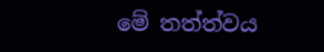මේ තත්ත්වය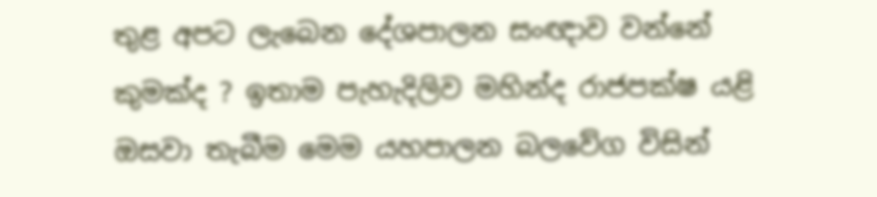තුළ අපට ලැබෙන දේශපාලන සංඥාව වන්නේ කුමක්ද ? ඉතාම පැහැදිලිව මහින්ද රාජපක්ෂ යළි ඔසවා තැබීම මෙම යහපාලන බලවේග විසින්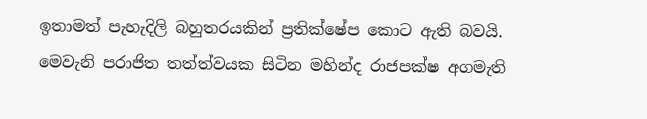ඉතාමත් පැහැදිලි බහුතරයකින් ප්‍රතික්ෂේප කොට ඇති බවයි. මෙවැනි පරාජිත තත්ත්වයක සිටින මහින්ද රාජපක්ෂ අගමැති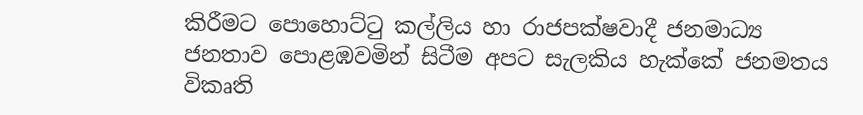කිරීමට පොහොට්ටු කල්ලිය හා රාජපක්ෂවාදී ජනමාධ්‍ය ජනතාව පොළඹවමින් සිටීම අපට සැලකිය හැක්කේ ජනමතය විකෘති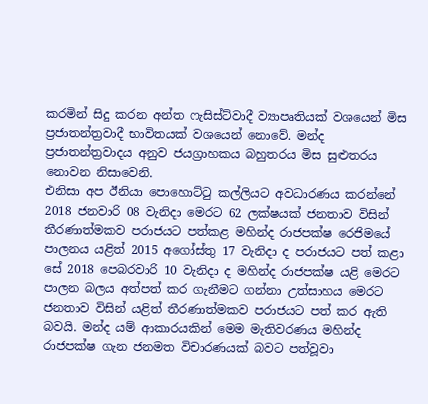කරමින් සිදු කරන අන්ත ෆැසිස්ට්වාදී ව්‍යාපෘතියක් වශයෙන් මිස ප්‍රජාතන්ත්‍රවාදී භාවිතයක් වශයෙන් නොවේ. මන්ද ප්‍රජාතන්ත්‍රවාදය අනුව ජයග්‍රාහකය බහුතරය මිස සුළුතරය නොවන නිසාවෙනි.
එනිසා අප ඊනියා පොහොට්ටු කල්ලියට අවධාරණය කරන්නේ 2018 ජනවාරි 08 වැනිදා මෙරට 62 ලක්ෂයක් ජනතාව විසින් තීරණාත්මකව පරාජයට පත්කළ මහින්ද රාජපක්ෂ රෙජිමයේ පාලනය යළිත් 2015 අගෝස්තු 17 වැනිදා ද පරාජයට පත් කළා සේ 2018 පෙබරවාරි 10 වැනිදා ද මහින්ද රාජපක්ෂ යළි මෙරට පාලන බලය අත්පත් කර ගැනීමට ගන්නා උත්සාහය මෙරට ජනතාව විසින් යළිත් තීරණාත්මකව පරාජයට පත් කර ඇති බවයි. මන්ද යම් ආකාරයකින් මෙම මැතිවරණය මහින්ද රාජපක්ෂ ගැන ජනමත විචාරණයක් බවට පත්වූවා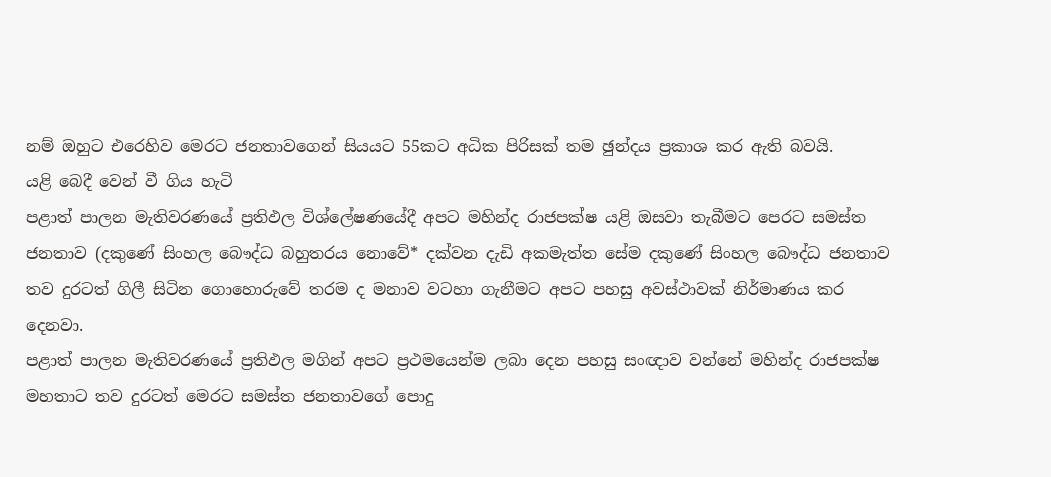නම් ඔහුට එරෙහිව මෙරට ජනතාවගෙන් සියයට 55කට අධික පිරිසක් තම ඡුන්දය ප්‍රකාශ කර ඇති බවයි.
යළි බෙදී වෙන් වී ගිය හැටි
පළාත් පාලන මැතිවරණයේ ප්‍රතිඵල විශ්ලේෂණයේදී අපට මහින්ද රාජපක්ෂ යළි ඔසවා තැබීමට පෙරට සමස්ත ජනතාව (දකුණේ සිංහල බෞද්ධ බහුතරය නොවේ* දක්වන දැඩි අකමැත්ත සේම දකුණේ සිංහල බෞද්ධ ජනතාව තව දුරටත් ගිලී සිටින ගොහොරුවේ තරම ද මනාව වටහා ගැනීමට අපට පහසු අවස්ථාවක් නිර්මාණය කර දෙනවා.
පළාත් පාලන මැතිවරණයේ ප්‍රතිඵල මගින් අපට ප්‍රථමයෙන්ම ලබා දෙන පහසු සංඥාව වන්නේ මහින්ද රාජපක්ෂ මහතාට තව දුරටත් මෙරට සමස්ත ජනතාවගේ පොදු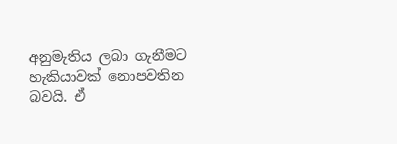අනුමැතිය ලබා ගැනීමට හැකියාවක් නොපවතින බවයි. ඒ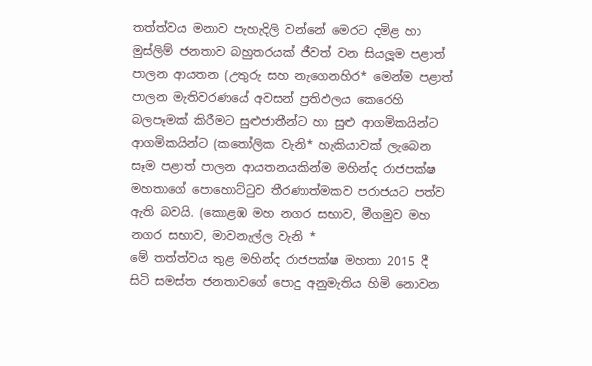තත්ත්වය මනාව පැහැදිලි වන්නේ මෙරට දමිළ හා මුස්ලිම් ජනතාව බහුතරයක් ජීවත් වන සියලූම පළාත් පාලන ආයතන (උතුරු සහ නැගෙනහිර* මෙන්ම පළාත් පාලන මැතිවරණයේ අවසන් ප්‍රතිඵලය කෙරෙහි බලපෑමක් කිරීමට සුළුජාතීන්ට හා සුළු ආගමිකයින්ට ආගමිකයින්ට (කතෝලික වැනි* හැකියාවක් ලැබෙන සෑම පළාත් පාලන ආයතනයකින්ම මහින්ද රාජපක්ෂ මහතාගේ පොහොට්ටුව තීරණාත්මකව පරාජයට පත්ව ඇති බවයි. (කොළඹ මහ නගර සභාව, මීගමුව මහ නගර සභාව, මාවනැල්ල වැනි *
මේ තත්ත්වය තුළ මහින්ද රාජපක්ෂ මහතා 2015 දී සිටි සමස්ත ජනතාවගේ පොදු අනුමැතිය හිමි නොවන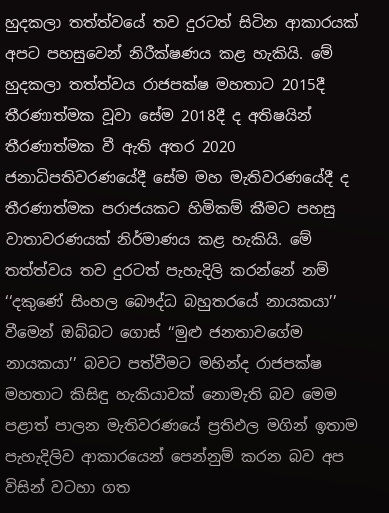හුදකලා තත්ත්වයේ තව දුරටත් සිටින ආකාරයක් අපට පහසුවෙන් නිරීක්ෂණය කළ හැකියි. මේ හුදකලා තත්ත්වය රාජපක්ෂ මහතාට 2015දී තීරණාත්මක වූවා සේම 2018දී ද අතිෂයින් තීරණාත්මක වී ඇති අතර 2020 ජනාධිපතිවරණයේදී සේම මහ මැතිවරණයේදී ද තීරණාත්මක පරාජයකට හිමිකම් කීමට පහසු වාතාවරණයක් නිර්මාණය කළ හැකියි. මේ තත්ත්වය තව දුරටත් පැහැදිලි කරන්නේ නම් ‘‘දකුණේ සිංහල බෞද්ධ බහුතරයේ නායකයා’’ වීමෙන් ඔබ්බට ගොස් ‘‘මුළු ජනතාවගේම නායකයා’’ බවට පත්වීමට මහින්ද රාජපක්ෂ මහතාට කිසිඳු හැකියාවක් නොමැති බව මෙම පළාත් පාලන මැතිවරණයේ ප්‍රතිඵල මගින් ඉතාම පැහැදිලිව ආකාරයෙන් පෙන්නුම් කරන බව අප විසින් වටහා ගත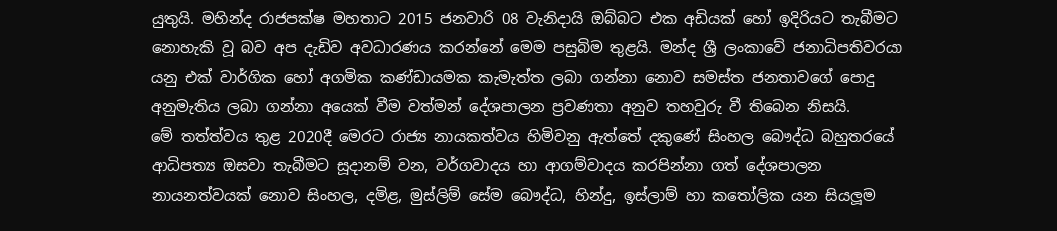යුතුයි. මහින්ද රාජපක්ෂ මහතාට 2015 ජනවාරි 08 වැනිදායි ඔබ්බට එක අඩියක් හෝ ඉදිරියට තැබීමට නොහැකි වූ බව අප දැඩිව අවධාරණය කරන්නේ මෙම පසුබිම තුළයි. මන්ද ශ්‍රී ලංකාවේ ජනාධිපතිවරයා යනු එක් වාර්ගික හෝ අගමික කණ්ඩායමක කැමැත්ත ලබා ගන්නා නොව සමස්ත ජනතාවගේ පොදු අනුමැතිය ලබා ගන්නා අයෙක් වීම වත්මන් දේශපාලන ප්‍රවණතා අනුව තහවුරු වී තිබෙන නිසයි.
මේ තත්ත්වය තුළ 2020දී මෙරට රාජ්‍ය නායකත්වය හිමිවනු ඇත්තේ දකුණේ සිංහල බෞද්ධ බහුතරයේ ආධිපත්‍ය ඔසවා තැබීමට සූදානම් වන, වර්ගවාදය හා ආගම්වාදය කරපින්නා ගත් දේශපාලන නායනත්වයක් නොව සිංහල, දමිළ, මුස්ලිම් සේම බෞද්ධ, හින්දු, ඉස්ලාම් හා කතෝලික යන සියලූම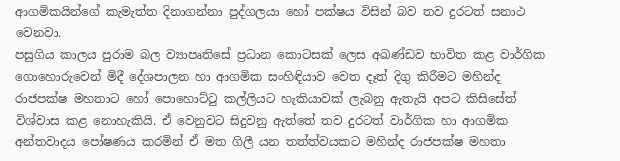ආගමිකයින්ගේ කැමැත්ත දිනාගන්නා පුද්ගලයා හෝ පක්ෂය විසින් බව තව දුරටත් සනාථ වෙනවා.
පසුගිය කාලය පුරාම බල ව්‍යාපෘතිසේ ප්‍රධාන කොටසක් ලෙස අඛණ්ඩව භාවිත කළ වාර්ගික ගොහොරුවෙන් මිදී දේශපාලන හා ආගමික සංහිඳියාව වෙත දෑත් දිගු කිරීමට මහින්ද රාජපක්ෂ මහතාට හෝ පොහොට්ටු කල්ලියට හැකියාවක් ලැබනු ඇතැයි අපට කිසිසේත් විශ්වාස කළ නොහැකියි. ඒ වෙනුවට සිදුවනු ඇත්තේ තව දුරටත් වාර්ගික හා ආගමික අන්තවාදය පෝෂණය කරමින් ඒ මත ගිලී යන තත්ත්වයකට මහින්ද රාජපක්ෂ මහතා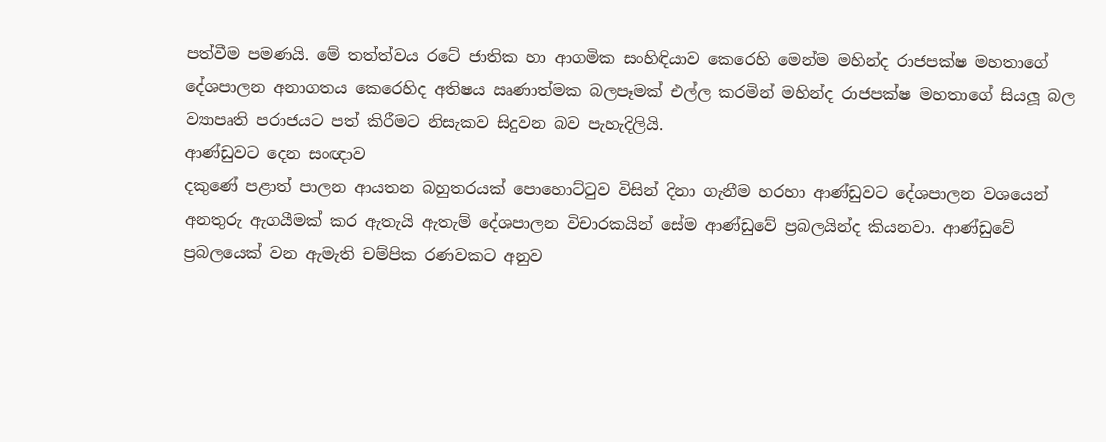පත්වීම පමණයි. මේ තත්ත්වය රටේ ජාතික හා ආගමික සංහිඳියාව කෙරෙහි මෙන්ම මහින්ද රාජපක්ෂ මහතාගේ දේශපාලන අනාගතය කෙරෙහිද අතිෂය ඍණාත්මක බලපෑමක් එල්ල කරමින් මහින්ද රාජපක්ෂ මහතාගේ සියලූ බල ව්‍යාපෘති පරාජයට පත් කිරීමට නිසැකව සිදුවන බව පැහැදිලියි.
ආණ්ඩුවට දෙන සංඥාව
දකුණේ පළාත් පාලන ආයතන බහුතරයක් පොහොට්ටුව විසින් දිනා ගැනීම හරහා ආණ්ඩුවට දේශපාලන වශයෙන් අනතුරු ඇගයීමක් කර ඇතැයි ඇතැම් දේශපාලන විචාරකයින් සේම ආණ්ඩුවේ ප්‍රබලයින්ද කියනවා. ආණ්ඩුවේ ප්‍රබලයෙක් වන ඇමැති චම්පික රණවකට අනුව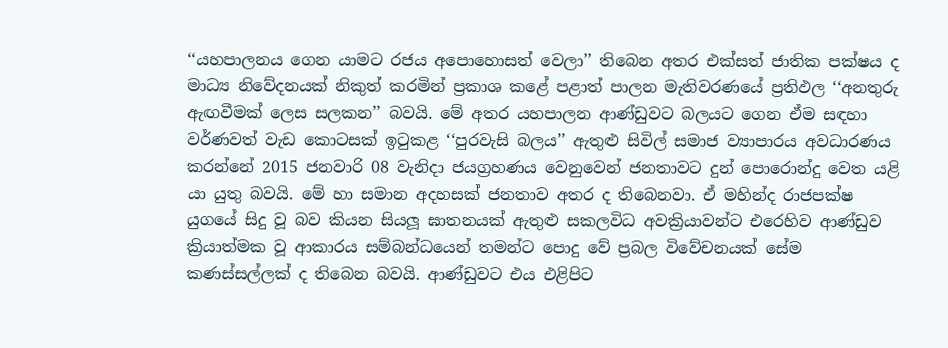‘‘යහපාලනය ගෙන යාමට රජය අපොහොසත් වෙලා’’ තිබෙන අතර එක්සත් ජාතික පක්ෂය ද මාධ්‍ය නිවේදනයක් නිකුත් කරමින් ප්‍රකාශ කළේ පළාත් පාලන මැතිවරණයේ ප්‍රතිඵල ‘‘අනතුරු ඇඟවීමක් ලෙස සලකන’’ බවයි. මේ අතර යහපාලන ආණ්ඩුවට බලයට ගෙන ඒම සඳහා වර්ණවත් වැඩ කොටසක් ඉටුකළ ‘‘පුරවැසි බලය’’ ඇතුළු සිවිල් සමාජ ව්‍යාපාරය අවධාරණය කරන්නේ 2015 ජනවාරි 08 වැනිදා ජයග්‍රහණය වෙනුවෙන් ජනතාවට දුන් පොරොන්දු වෙත යළි යා යුතු බවයි. මේ හා සමාන අදහසක් ජනතාව අතර ද තිබෙනවා. ඒ මහින්ද රාජපක්ෂ යුගයේ සිදු වූ බව කියන සියලූ ඝාතනයක් ඇතුළු සකලවිධ අවක්‍රියාවන්ට එරෙහිව ආණ්ඩුව ක්‍රියාත්මක වූ ආකාරය සම්බන්ධයෙන් තමන්ට පොදු වේ ප්‍රබල විවේචනයක් සේම කණස්සල්ලක් ද තිබෙන බවයි. ආණ්ඩුවට එය එළිපිට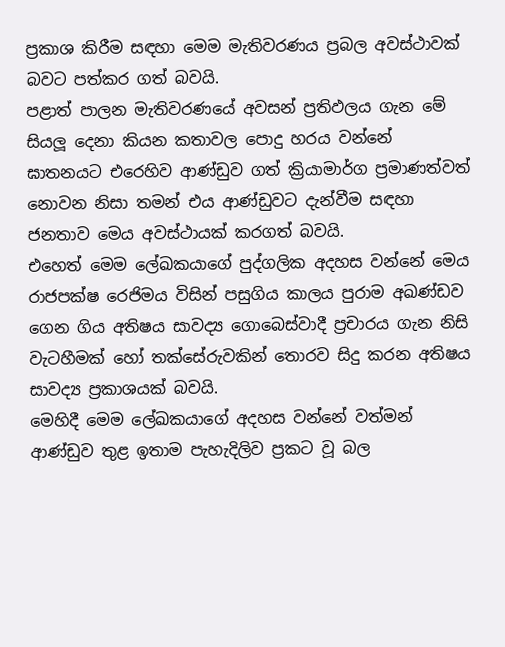ප්‍රකාශ කිරීම සඳහා මෙම මැතිවරණය ප්‍රබල අවස්ථාවක් බවට පත්කර ගත් බවයි.
පළාත් පාලන මැතිවරණයේ අවසන් ප්‍රතිඵලය ගැන මේ සියලූ දෙනා කියන කතාවල පොදු හරය වන්නේ ඝාතනයට එරෙහිව ආණ්ඩුව ගත් ක්‍රියාමාර්ග ප්‍රමාණත්වත් නොවන නිසා තමන් එය ආණ්ඩුවට දැන්වීම සඳහා ජනතාව මෙය අවස්ථායක් කරගත් බවයි.
එහෙත් මෙම ලේඛකයාගේ පුද්ගලික අදහස වන්නේ මෙය රාජපක්ෂ රෙජිමය විසින් පසුගිය කාලය පුරාම අඛණ්ඩව ගෙන ගිය අතිෂය සාවද්‍ය ගොබෙස්වාදී ප්‍රචාරය ගැන නිසි වැටහීමක් හෝ තක්සේරුවකින් තොරව සිදු කරන අතිෂය සාවද්‍ය ප්‍රකාශයක් බවයි.
මෙහිදී මෙම ලේඛකයාගේ අදහස වන්නේ වත්මන් ආණ්ඩුව තුළ ඉතාම පැහැදිලිව ප්‍රකට වූ බල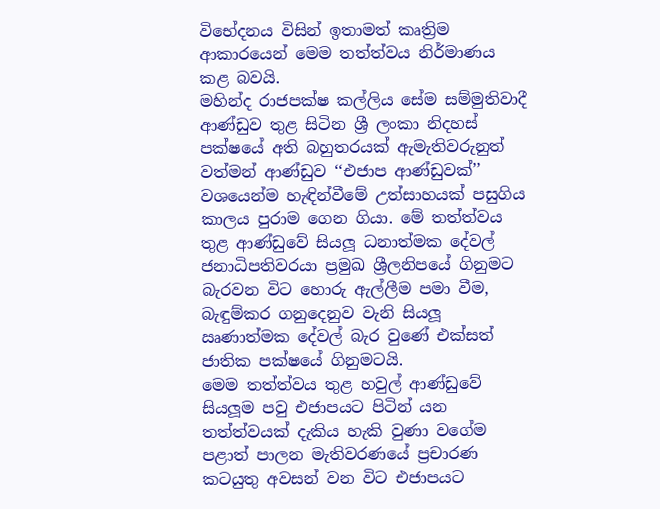විභේදනය විසින් ඉතාමත් කෘත්‍රිම ආකාරයෙන් මෙම තත්ත්වය නිර්මාණය කළ බවයි.
මහින්ද රාජපක්ෂ කල්ලිය සේම සම්මුතිවාදී ආණ්ඩුව තුළ සිටින ශ්‍රී ලංකා නිදහස් පක්ෂයේ අති බහුතරයක් ඇමැතිවරුනුත් වත්මන් ආණ්ඩුව ‘‘එජාප ආණ්ඩුවක්’’ වශයෙන්ම හැඳින්වීමේ උත්සාහයක් පසුගිය කාලය පුරාම ගෙන ගියා. මේ තත්ත්වය තුළ ආණ්ඩුවේ සියලූ ධනාත්මක දේවල් ජනාධිපතිවරයා ප්‍රමුඛ ශ්‍රීලනිපයේ ගිනුමට බැරවන විට හොරු ඇල්ලීම පමා වීම, බැඳුම්කර ගනුදෙනුව වැනි සියලූ ඍණාත්මක දේවල් බැර වුණේ එක්සත් ජාතික පක්ෂයේ ගිනුමටයි.
මෙම තත්ත්වය තුළ හවුල් ආණ්ඩුවේ සියලූම පවු එජාපයට පිටින් යන තත්ත්වයක් දැකිය හැකි වුණා වගේම පළාත් පාලන මැතිවරණයේ ප්‍රචාරණ කටයුතු අවසන් වන විට එජාපයට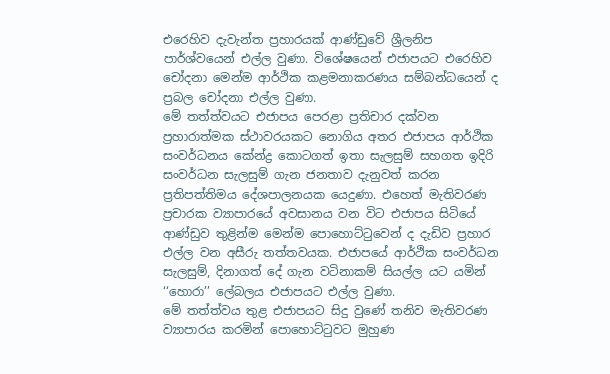එරෙහිව දැවැන්ත ප්‍රහාරයක් ආණ්ඩුවේ ශ්‍රීලනිප පාර්ශ්වයෙන් එල්ල වුණා. විශේෂයෙන් එජාපයට එරෙහිව චෝදනා මෙන්ම ආර්ථික කළමනාකරණය සම්බන්ධයෙන් ද ප්‍රබල චෝදනා එල්ල වුණා.
මේ තත්ත්වයට එජාපය පෙරළා ප්‍රතිචාර දක්වන ප්‍රහාරාත්මක ස්ථාවරයකට නොගිය අතර එජාපය ආර්ථික සංවර්ධනය කේන්ද්‍ර කොටගත් ඉතා සැලසුම් සහගත ඉදිරි සංවර්ධන සැලසුම් ගැන ජනතාව දැනුවත් කරන ප්‍රතිපත්තිමය දේශපාලනයක යෙදුණා. එහෙත් මැතිවරණ ප්‍රචාරක ව්‍යාපාරයේ අවසානය වන විට එජාපය සිටියේ ආණ්ඩුව තුළින්ම මෙන්ම පොහොට්ටුවෙන් ද දැඩිව ප්‍රහාර එල්ල වන අසීරු තත්තවයක. එජාපයේ ආර්ථික සංවර්ධන සැලසුම්, දිනාගත් දේ ගැන වටිනාකම් සියල්ල යට යමින් ‘‘හොරා’’ ලේබලය එජාපයට එල්ල වුණා.
මේ තත්ත්වය තුළ එජාපයට සිදු වුණේ තනිව මැතිවරණ ව්‍යාපාරය කරමින් පොහොට්ටුවට මුහුණ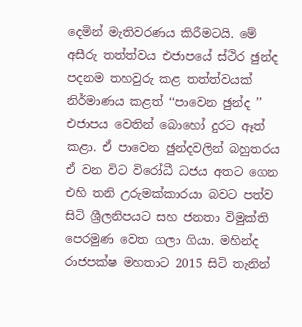දෙමින් මැතිවරණය කිරීමටයි. මේ අසීරු තත්ත්වය එජාපයේ ස්ථිර ඡුන්ද පදනම තහවුරු කළ තත්ත්වයක් නිර්මාණය කළත් ‘‘පාවෙන ඡුන්ද ’’ එජාපය වෙතින් බොහෝ දුරට ඈත් කළා. ඒ පාවෙන ඡුන්දවලින් බහුතරය ඒ වන විට විරෝධී ධජය අතට ගෙන එහි තනි උරුමක්කාරයා බවට පත්ව සිටි ශ්‍රීලනිපයට සහ ජනතා විමුක්ති පෙරමුණ වෙත ගලා ගියා. මහින්ද රාජපක්ෂ මහතාට 2015 සිටි තැනින්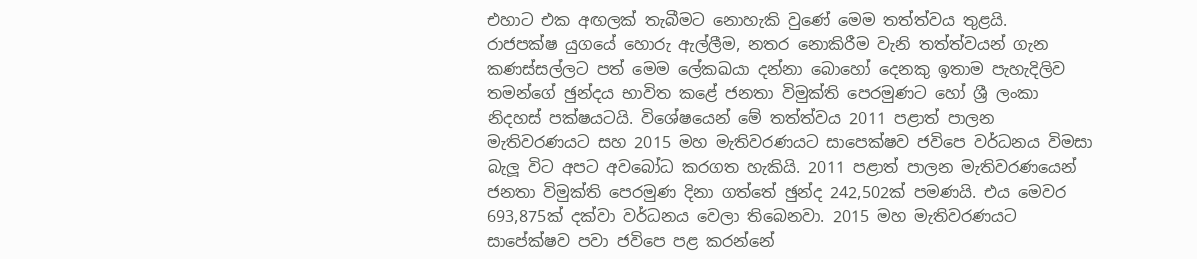එහාට එක අඟලක් තැබීමට නොහැකි වුණේ මෙම තත්ත්වය තුළයි.
රාජපක්ෂ යුගයේ හොරු ඇල්ලීම, නතර නොකිරීම වැනි තත්ත්වයන් ගැන කණස්සල්ලට පත් මෙම ලේකඛයා දන්නා බොහෝ දෙනකු ඉතාම පැහැදිලිව තමන්ගේ ඡුන්දය භාවිත කළේ ජනතා විමුක්ති පෙරමුණට හෝ ශ්‍රී ලංකා නිදහස් පක්ෂයටයි. විශේෂයෙන් මේ තත්ත්වය 2011 පළාත් පාලන මැතිවරණයට සහ 2015 මහ මැතිවරණයට සාපෙක්ෂව ජවිපෙ වර්ධනය විමසා බැලූ විට අපට අවබෝධ කරගත හැකියි. 2011 පළාත් පාලන මැතිවරණයෙන් ජනතා විමුක්ති පෙරමුණ දිනා ගත්තේ ඡුන්ද 242,502ක් පමණයි. එය මෙවර 693,875ක් දක්වා වර්ධනය වෙලා තිබෙනවා. 2015 මහ මැතිවරණයට සාපේක්ෂව පවා ජවිපෙ පළ කරන්නේ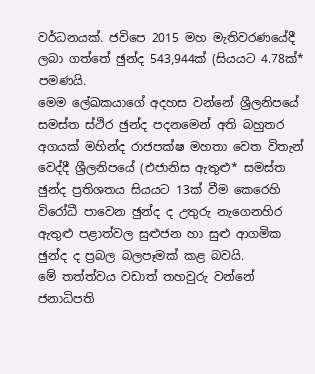වර්ධනයක්. ජවිපෙ 2015 මහ මැතිවරණයේදී ලබා ගත්තේ ඡුන්ද 543,944ක් (සියයට 4.78ක්* පමණයි.
මෙම ලේඛකයාගේ අදහස වන්නේ ශ්‍රීලනිපයේ සමස්ත ස්ථිර ඡුන්ද පදනමෙන් අති බහුතර අගයක් මහින්ද රාජපක්ෂ මහතා වෙත විතැන් වෙද්දී ශ්‍රීලනිපයේ (එජානිස ඇතුළු* සමස්ත ඡුන්ද ප්‍රතිශතය සියයට 13ක් වීම කෙරෙහි විරෝධී පාවෙන ඡුන්ද ද උතුරු නැගෙනහිර ඇතුළු පළාත්වල සුළුජන හා සුළු ආගමික ඡුන්ද ද ප්‍රබල බලපෑමක් කළ බවයි.
මේ තත්ත්වය වඩාත් තහවුරු වන්නේ ජනාධිපති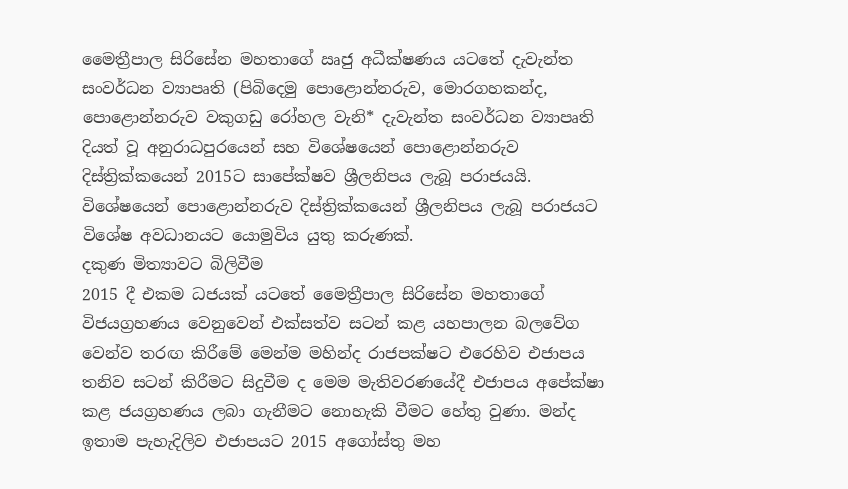මෛත්‍රීපාල සිරිසේන මහතාගේ ඍජු අධීක්ෂණය යටතේ දැවැන්ත සංවර්ධන ව්‍යාපෘති (පිබිදෙමු පොළොන්නරුව, මොරගහකන්ද, පොළොන්නරුව වකුගඩු රෝහල වැනි* දැවැන්ත සංවර්ධන ව්‍යාපෘති දියත් වූ අනුරාධපුරයෙන් සහ විශේෂයෙන් පොළොන්නරුව දිස්ත්‍රික්කයෙන් 2015ට සාපේක්ෂව ශ්‍රීලනිපය ලැබූ පරාජයයි. විශේෂයෙන් පොළොන්නරුව දිස්ත්‍රික්කයෙන් ශ්‍රීලනිපය ලැබූ පරාජයට විශේෂ අවධානයට යොමුවිය යුතු කරුණක්.
දකුණ මිත්‍යාවට බිලිවීම
2015 දී එකම ධජයක් යටතේ මෛත්‍රීපාල සිරිසේන මහතාගේ විජයග්‍රහණය වෙනුවෙන් එක්සත්ව සටන් කළ යහපාලන බලවේග වෙන්ව තරඟ කිරීමේ මෙන්ම මහින්ද රාජපක්ෂට එරෙහිව එජාපය තනිව සටන් කිරීමට සිදුවීම ද මෙම මැතිවරණයේදී එජාපය අපේක්ෂා කළ ජයග්‍රහණය ලබා ගැනීමට නොහැකි වීමට හේතු වුණා. මන්ද ඉතාම පැහැදිලිව එජාපයට 2015 අගෝස්තු මහ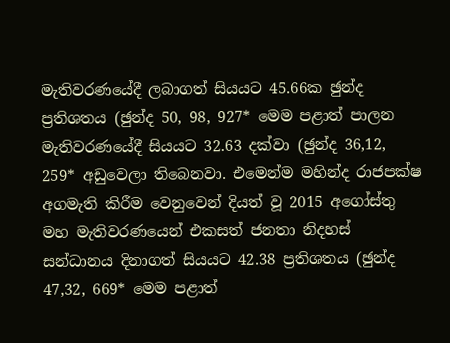මැතිවරණයේදී ලබාගත් සියයට 45.66ක ඡුන්ද ප්‍රතිශතය (ඡුන්ද 50, 98, 927* මෙම පළාත් පාලන මැතිවරණයේදී සියයට 32.63 දක්වා (ඡුන්ද 36,12, 259* අඩුවෙලා තිබෙනවා. එමෙන්ම මහින්ද රාජපක්ෂ අගමැති කිරීම වෙනුවෙන් දියත් වූ 2015 අගෝස්තු මහ මැතිවරණයෙන් එකසත් ජනතා නිදහස් සන්ධානය දිනාගත් සියයට 42.38 ප්‍රතිශතය (ඡුන්ද 47,32, 669* මෙම පළාත්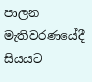පාලන මැතිවරණයේදී සියයට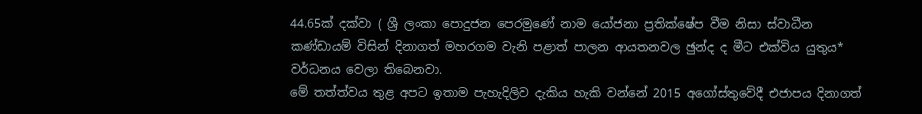44.65ක් දක්වා ( ශ්‍රී ලංකා පොදුජන පෙරමුණේ නාම යෝජනා ප්‍රතික්ෂේප වීම නිසා ස්වාධීන කණ්ඩායම් විසින් දිනාගත් මහරගම වැනි පළාත් පාලන ආයතනවල ඡුන්ද ද මීට එක්විය යුතුය* වර්ධනය වෙලා තිබෙනවා.
මේ තත්ත්වය තුළ අපට ඉතාම පැහැදිලිව දැකිය හැකි වන්නේ 2015 අගෝස්තුවේදී එජාපය දිනාගත්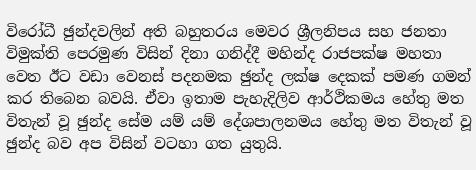විරෝධී ඡුන්දවලින් අති බහුතරය මෙවර ශ්‍රීලනිපය සහ ජනතා විමුක්ති පෙරමුණ විසින් දිනා ගනිද්දී මහින්ද රාජපක්ෂ මහතා වෙත ඊට වඩා වෙනස් පදනමක ඡුන්ද ලක්ෂ දෙකක් පමණ ගමන් කර තිබෙන බවයි. ඒවා ඉතාම පැහැදිලිව ආර්ථිකමය හේතු මත විතැන් වූ ඡුන්ද සේම යම් යම් දේශපාලනමය හේතු මත විතැන් වූ ඡුන්ද බව අප විසින් වටහා ගත යුතුයි.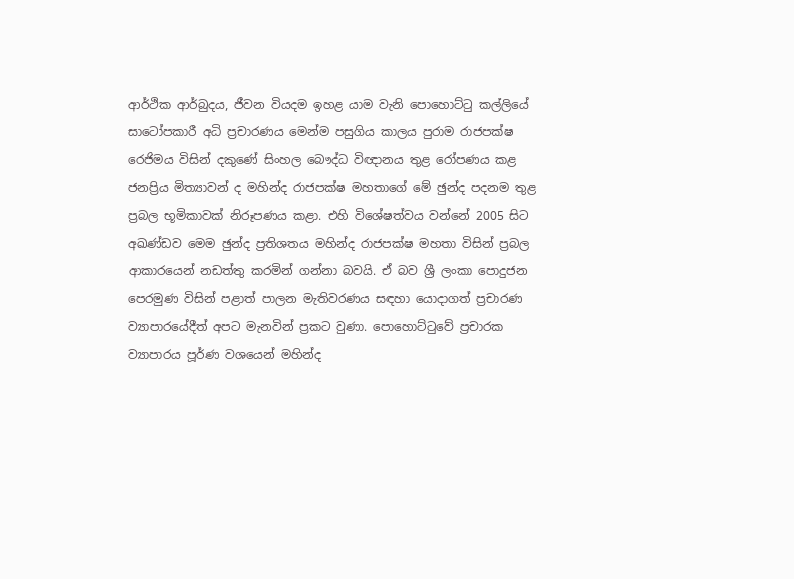ආර්ථික ආර්බුදය, ජීවන වියදම ඉහළ යාම වැනි පොහොට්ටු කල්ලියේ සාටෝපකාරී අධි ප්‍රචාරණය මෙන්ම පසුගිය කාලය පුරාම රාජපක්ෂ රෙජිමය විසින් දකුණේ සිංහල බෞද්ධ විඥානය තුළ රෝපණය කළ ජනප්‍රිය මිත්‍යාවන් ද මහින්ද රාජපක්ෂ මහතාගේ මේ ඡුන්ද පදනම තුළ ප්‍රබල භූමිකාවක් නිරූපණය කළා. එහි විශේෂත්වය වන්නේ 2005 සිට අඛණ්ඩව මෙම ඡුන්ද ප්‍රතිශතය මහින්ද රාජපක්ෂ මහතා විසින් ප්‍රබල ආකාරයෙන් නඩත්තු කරමින් ගන්නා බවයි. ඒ බව ශ්‍රී ලංකා පොදුජන පෙරමුණ විසින් පළාත් පාලන මැතිවරණය සඳහා යොදාගත් ප්‍රචාරණ ව්‍යාපාරයේදීත් අපට මැනවින් ප්‍රකට වුණා. පොහොට්ටුවේ ප්‍රචාරක ව්‍යාපාරය පූර්ණ වශයෙන් මහින්ද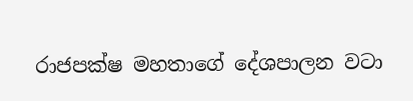රාජපක්ෂ මහතාගේ දේශපාලන වටා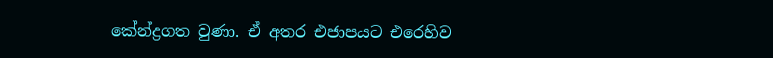කේන්ද්‍රගත වුණා. ඒ අතර එජාපයට එරෙහිව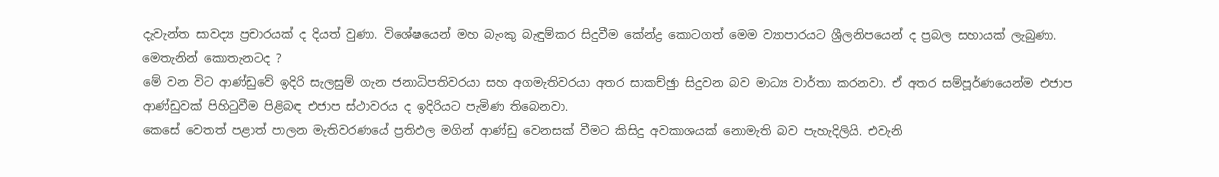දැවැන්ත සාවද්‍ය ප්‍රචාරයක් ද දියත් වුණා. විශේෂයෙන් මහ බැංකු බැඳුම්කර සිදුවීම කේන්ද්‍ර කොටගත් මෙම ව්‍යාපාරයට ශ්‍රීලනිපයෙන් ද ප්‍රබල සහායක් ලැබුණා.
මෙතැනින් කොතැනටද ?
මේ වන විට ආණ්ඩුවේ ඉදිරි සැලසුම් ගැන ජනාධිපතිවරයා සහ අගමැතිවරයා අතර සාකච්ඡුා සිදුවන බව මාධ්‍ය වාර්තා කරනවා. ඒ අතර සම්පූර්ණයෙන්ම එජාප ආණ්ඩුවක් පිහිටුවීම පිළිබඳ එජාප ස්ථාවරය ද ඉදිරියට පැමිණ තිබෙනවා.
කෙසේ වෙතත් පළාත් පාලන මැතිවරණයේ ප්‍රතිඵල මගින් ආණ්ඩු වෙනසක් වීමට කිසිදු අවකාශයක් නොමැති බව පැහැදිලියි. එවැනි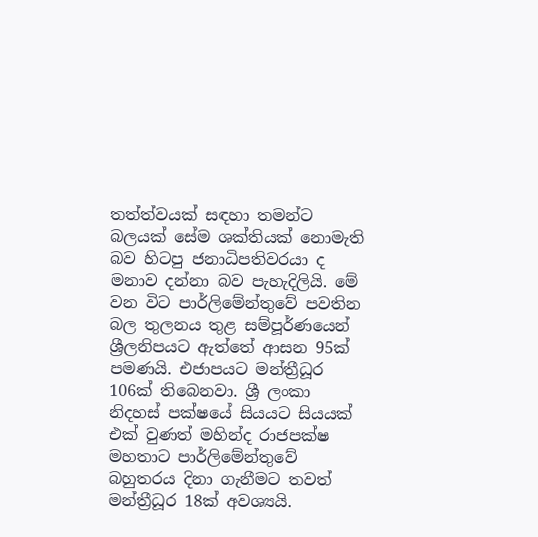තත්ත්වයක් සඳහා තමන්ට බලයක් සේම ශක්තියක් නොමැති බව හිටපු ජනාධිපතිවරයා ද මනාව දන්නා බව පැහැදිලියි. මේ වන විට පාර්ලිමේන්තුවේ පවතින බල තුලනය තුළ සම්පූර්ණයෙන් ශ්‍රීලනිපයට ඇත්තේ ආසන 95ක් පමණයි. එජාපයට මන්ත්‍රීධූර 106ක් තිබෙනවා. ශ්‍රී ලංකා නිදහස් පක්ෂයේ සියයට සියයක් එක් වුණත් මහින්ද රාජපක්ෂ මහතාට පාර්ලිමේන්තුවේ බහුතරය දිනා ගැනීමට තවත් මන්ත්‍රීධූර 18ක් අවශ්‍යයි.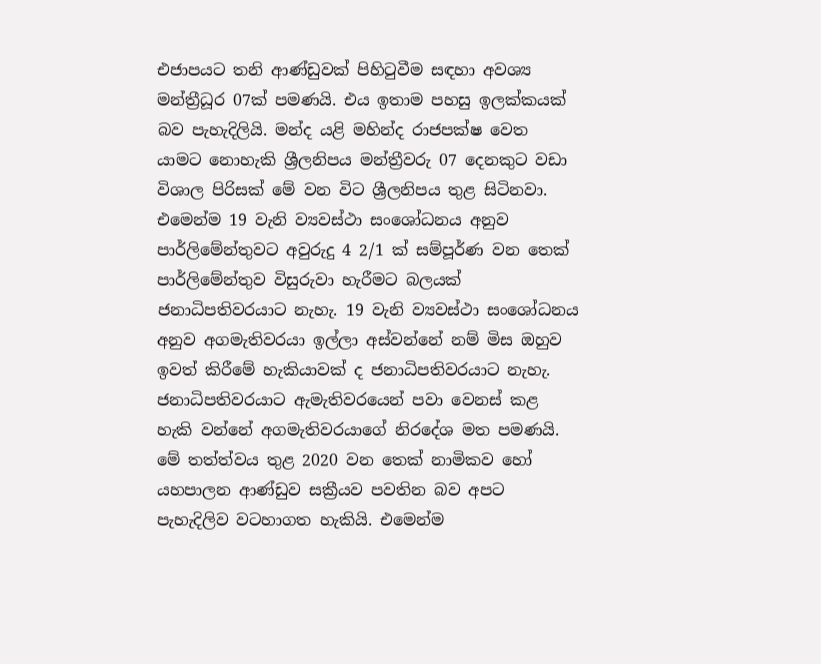එජාපයට තනි ආණ්ඩුවක් පිහිටුවීම සඳහා අවශ්‍ය මන්ත්‍රීධූර 07ක් පමණයි. එය ඉතාම පහසු ඉලක්කයක් බව පැහැදිලියි. මන්ද යළි මහින්ද රාජපක්ෂ වෙත යාමට නොහැකි ශ්‍රීලනිපය මන්ත්‍රීවරු 07 දෙනකුට වඩා විශාල පිරිසක් මේ වන විට ශ්‍රීලනිපය තුළ සිටිනවා. එමෙන්ම 19 වැනි ව්‍යවස්ථා සංශෝධනය අනුව පාර්ලිමේන්තුවට අවුරුදු 4 2/1 ක් සම්පූර්ණ වන තෙක් පාර්ලිමේන්තුව විසුරුවා හැරීමට බලයක් ජනාධිපතිවරයාට නැහැ. 19 වැනි ව්‍යවස්ථා සංශෝධනය අනුව අගමැතිවරයා ඉල්ලා අස්වන්නේ නම් මිස ඔහුව ඉවත් කිරීමේ හැකියාවක් ද ජනාධිපතිවරයාට නැහැ. ජනාධිපතිවරයාට ඇමැතිවරයෙන් පවා වෙනස් කළ හැකි වන්නේ අගමැතිවරයාගේ නිරදේශ මත පමණයි.
මේ තත්ත්වය තුළ 2020 වන තෙක් නාමිකව හෝ යහපාලන ආණ්ඩුව සක්‍රීයව පවතින බව අපට පැහැදිලිව වටහාගත හැකියි. එමෙන්ම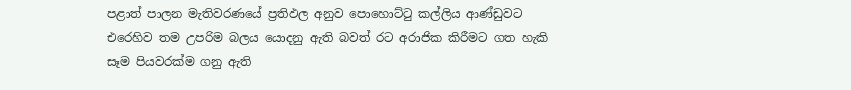පළාත් පාලන මැතිවරණයේ ප්‍රතිඵල අනුව පොහොට්ටු කල්ලිය ආණ්ඩුවට එරෙහිව තම උපරිම බලය යොදනු ඇති බවත් රට අරාජික කිරීමට ගත හැකි සෑම පියවරක්ම ගනු ඇති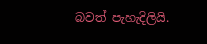බවත් පැහැදිලියි.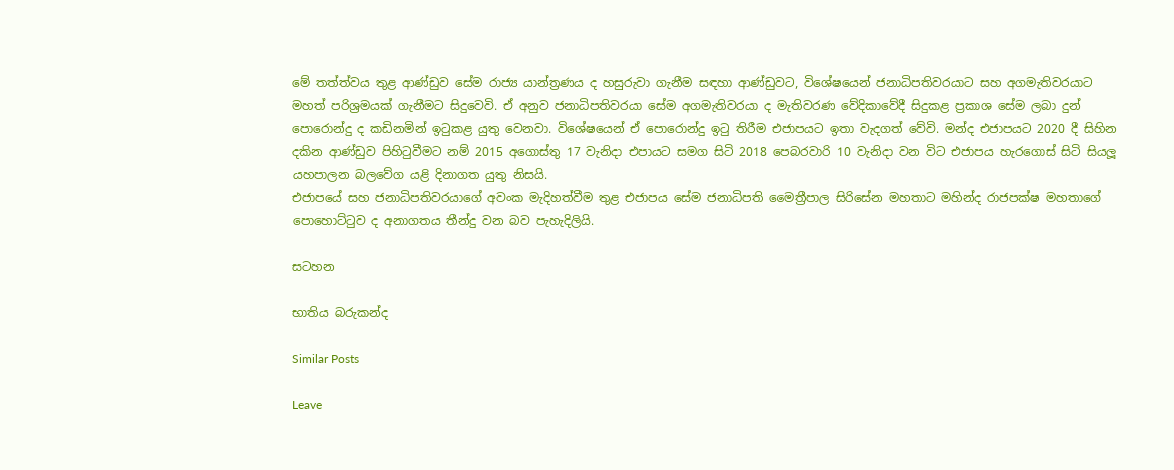මේ තත්ත්වය තුළ ආණ්ඩුව සේම රාජ්‍ය යාන්ත්‍රණය ද හසුරුවා ගැනීම සඳහා ආණ්ඩුවට, විශේෂයෙන් ජනාධිපතිවරයාට සහ අගමැතිවරයාට මහත් පරිශ්‍රමයක් ගැනීමට සිදුවෙවි. ඒ අනුව ජනාධිපතිවරයා සේම අගමැතිවරයා ද මැතිවරණ වේදිකාවේදී සිදුකළ ප්‍රකාශ සේම ලබා දුන් පොරොන්දු ද කඩිනමින් ඉටුකළ යුතු වෙනවා. විශේෂයෙන් ඒ පොරොන්දු ඉටු තිරීම එජාපයට ඉතා වැදගත් වේවි. මන්ද එජාපයට 2020 දී සිහින දකින ආණ්ඩුව පිහිටුවීමට නම් 2015 අගොස්තු 17 වැනිදා එපායට සමග සිටි 2018 පෙබරවාරි 10 වැනිදා වන විට එජාපය හැරගොස් සිටි සියලූ යහපාලන බලවේග යළි දිනාගත යුතු නිසයි.
එජාපයේ සහ ජනාධිපතිවරයාගේ අවංක මැදිහත්වීම තුළ එජාපය සේම ජනාධිපති මෛත්‍රීපාල සිරිසේන මහතාට මහින්ද රාජපක්ෂ මහතාගේ පොහොට්ටුව ද අනාගතය තීන්දු වන බව පැහැදිලියි.

සටහන

භාතිය බරුකන්ද

Similar Posts

Leave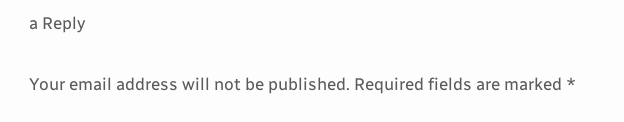a Reply

Your email address will not be published. Required fields are marked *